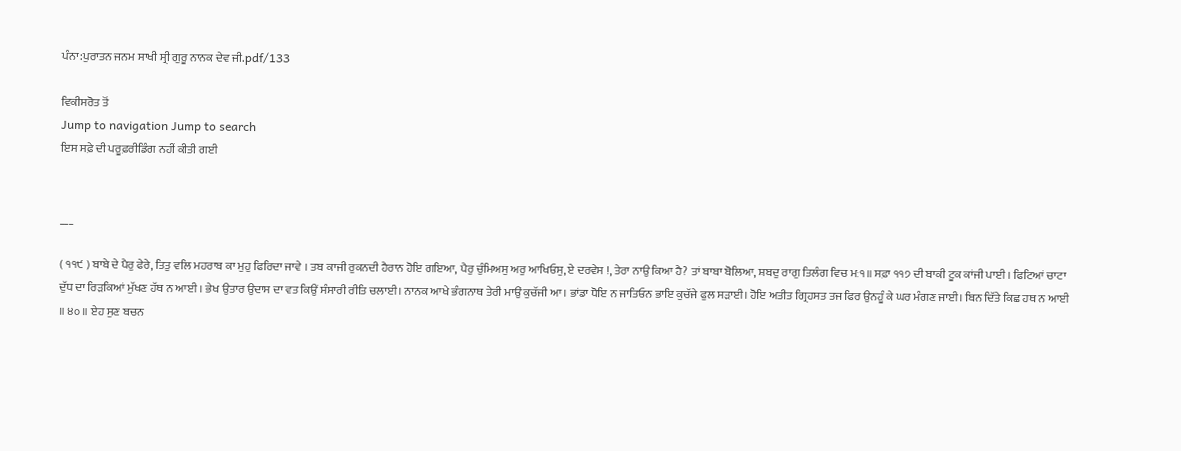ਪੰਨਾ:ਪੁਰਾਤਨ ਜਨਮ ਸਾਖੀ ਸ੍ਰੀ ਗੁਰੂ ਨਾਨਕ ਦੇਵ ਜੀ.pdf/133

ਵਿਕੀਸਰੋਤ ਤੋਂ
Jump to navigation Jump to search
ਇਸ ਸਫ਼ੇ ਦੀ ਪਰੂਫ਼ਰੀਡਿੰਗ ਨਹੀਂ ਕੀਤੀ ਗਈ


___

( ੧੧੯ ) ਬਾਬੇ ਦੇ ਪੈਰੁ ਫੇਰੇ, ਤਿਤੁ ਵਲਿ ਮਹਰਾਬ ਕਾ ਮੁਹੁ ਫਿਰਿਦਾ ਜਾਵੇ । ਤਬ ਕਾਜੀ ਰੁਕਨਦੀ ਹੈਰਾਨ ਹੋਇ ਗਇਆ, ਪੈਰੁ ਚੁੰਮਿਅਸੁ ਅਰੁ ਆਖਿਓਸੁ, ਏ ਦਰਵੇਸ !, ਤੇਰਾ ਨਾਉ ਕਿਆ ਹੈ? ਤਾਂ ਬਾਬਾ ਬੋਲਿਆ, ਸ਼ਬਦੁ ਰਾਗੁ ਤਿਲੰਗ ਵਿਚ ਮਃ੧॥ ਸਫ਼ਾ ੧੧੭ ਦੀ ਬਾਕੀ ਟੂਕ ਕਾਂਜੀ ਪਾਈ । ਫਿਟਿਆਂ ਚਾਟਾ ਦੁੱਧ ਦਾ ਰਿੜਕਿਆਂ ਮੁੱਖਣ ਹੱਥ ਨ ਆਈ । ਭੇਖ ਉਤਾਰ ਉਦਾਸ ਦਾ ਵਤ ਕਿਉਂ ਸੰਸਾਰੀ ਰੀਤਿ ਚਲਾਈ। ਨਾਨਕ ਆਖੇ ਭੰਗਨਾਥ ਤੇਰੀ ਮਾਉਂ ਕੁਚੱਜੀ ਆ। ਭਾਂਡਾ ਧੋਇ ਨ ਜਾਤਿਓਨ ਭਾਇ ਕੁਚੱਜੇ ਫੁਲ ਸੜਾਈ। ਹੋਇ ਅਤੀਤ ਗ੍ਰਿਹਸਤ ਤਜ ਫਿਰ ਉਨਹੂੰ ਕੇ ਘਰ ਮੰਗਣ ਜਾਈ। ਬਿਨ ਦਿੱਤੇ ਕਿਛ ਹਥ ਨ ਆਈ ॥ ੪੦ ॥ ਏਹ ਸੁਣ ਬਚਨ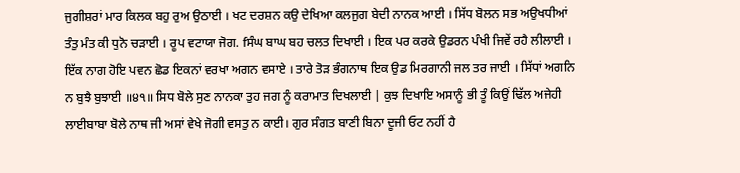ਜੁਗੀਸ਼ਰਾਂ ਮਾਰ ਕਿਲਕ ਬਹੁ ਰੁਅ ਉਠਾਈ । ਖਟ ਦਰਸ਼ਨ ਕਉ ਦੇਖਿਆ ਕਲਜੁਗ ਬੇਦੀ ਨਾਨਕ ਆਈ । ਸਿੱਧ ਬੋਲਨ ਸਭ ਅਉਖਧੀਆਂ ਤੰਤੁ ਮੰਤ ਕੀ ਧੁਨੋ ਚੜਾਈ । ਰੂਪ ਵਟਾਯਾ ਜੋਗ. fਸੰਘ ਬਾਘ ਬਹ ਚਲਤ ਦਿਖਾਈ । ਇਕ ਪਰ ਕਰਕੇ ਉਡਰਨ ਪੰਖੀ ਜਿਵੇਂ ਰਹੈ ਲੀਲਾਈ । ਇੱਕ ਨਾਗ ਹੋਇ ਪਵਨ ਛੋਡ ਇਕਨਾਂ ਵਰਖਾ ਅਗਨ ਵਸਾਏ । ਤਾਰੇ ਤੋੜ ਭੰਗਨਾਥ ਇਕ ਉਡ ਮਿਰਗਾਨੀ ਜਲ ਤਰ ਜਾਈ । ਸਿੱਧਾਂ ਅਗਨਿ ਨ ਬੁਝੈ ਬੁਝਾਈ ॥੪੧॥ ਸਿਧ ਬੋਲੇ ਸੁਣ ਨਾਨਕਾ ਤੁਹ ਜਗ ਨੂੰ ਕਰਾਮਾਤ ਦਿਖਲਾਈ | ਕੁਝ ਦਿਖਾਇ ਅਸਾਨੂੰ ਭੀ ਤੂੰ ਕਿਉਂ ਢਿੱਲ ਅਜੇਹੀ ਲਾਈਬਾਬਾ ਬੋਲੇ ਨਾਥ ਜੀ ਅਸਾਂ ਵੇਖੇ ਜੋਗੀ ਵਸਤੁ ਨ ਕਾਈ। ਗੁਰ ਸੰਗਤ ਬਾਣੀ ਬਿਨਾ ਦੂਜੀ ਓਟ ਨਹੀਂ ਹੈ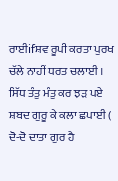ਰਾਈifਸ਼ਵ ਰੂਪੀ ਕਰਤਾ ਪੁਰਖ ਚੱਲੇ ਨਾਹੀਂ ਧਰਤ ਚਲਾਈ । ਸਿੱਧ ਤੰਤੁ ਮੰਤੁ ਕਰ ਝੜ ਪਏ ਸ਼ਬਦ ਗੁਰੂ ਕੇ ਕਲਾ ਛਪਾਈ ( ਦੋ-ਦੋ ਦਾਤਾ ਗੁਰ ਹੈ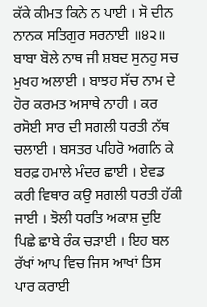ਕੱਕੇ ਕੀਮਤ ਕਿਨੇ ਨ ਪਾਈ । ਸੋ ਦੀਨ ਨਾਨਕ ਸਤਿਗੁਰ ਸਰਨਾਈ ॥੪੨॥ ਬਾਬਾ ਬੋਲੇ ਨਾਥ ਜੀ ਸ਼ਬਦ ਸੁਨਹੁ ਸਚ ਮੁਖਹ ਅਲਾਈ । ਬਾਝਹ ਸੱਚ ਨਾਮ ਦੇ ਹੋਰ ਕਰਮਤ ਅਸਾਥੇ ਨਾਹੀ । ਕਰ ਰਸੋਈ ਸਾਰ ਦੀ ਸਗਲੀ ਧਰਤੀ ਨੱਥ ਚਲਾਈ । ਬਸਤਰ ਪਹਿਰੋ ਅਗਨਿ ਕੇ ਬਰਫ਼ ਹਮਾਲੇ ਮੰਦਰ ਛਾਈ । ਏਵਡ ਕਰੀ ਵਿਥਾਰ ਕਉ ਸਗਲੀ ਧਰਤੀ ਹੱਕੀ ਜਾਈ । ਝੋਲੀ ਧਰਤਿ ਅਕਾਸ਼ ਦੁਇ ਪਿਛੇ ਛਾਬੇ ਰੰਕ ਚੜਾਈ । ਇਹ ਬਲ ਰੱਖਾਂ ਆਪ ਵਿਚ ਜਿਸ ਆਖਾਂ ਤਿਸ ਪਾਰ ਕਰਾਈ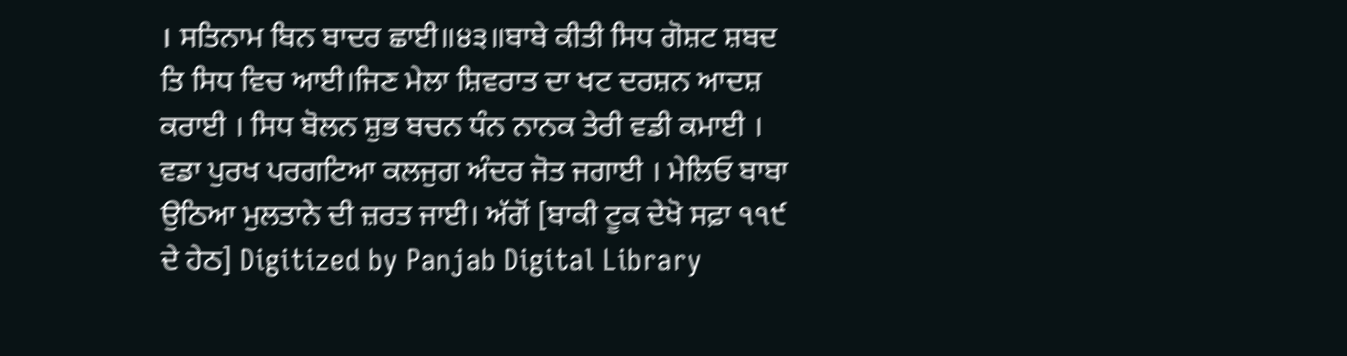। ਸਤਿਨਾਮ ਬਿਨ ਬਾਦਰ ਛਾਈ॥੪੩॥ਬਾਬੇ ਕੀਤੀ ਸਿਧ ਗੋਸ਼ਟ ਸ਼ਬਦ ਤਿ ਸਿਧ ਵਿਚ ਆਈ।ਜਿਣ ਮੇਲਾ ਸ਼ਿਵਰਾਤ ਦਾ ਖਟ ਦਰਸ਼ਨ ਆਦਸ਼ ਕਰਾਈ । ਸਿਧ ਬੋਲਨ ਸ਼ੁਭ ਬਚਨ ਧੰਨ ਨਾਨਕ ਤੇਰੀ ਵਡੀ ਕਮਾਈ । ਵਡਾ ਪੁਰਖ ਪਰਗਟਿਆ ਕਲਜੁਗ ਅੰਦਰ ਜੋਤ ਜਗਾਈ । ਮੇਲਿਓ ਬਾਬਾ ਉਠਿਆ ਮੁਲਤਾਨੇ ਦੀ ਜ਼ਰਤ ਜਾਈ। ਅੱਗੋਂ [ਬਾਕੀ ਟੂਕ ਦੇਖੋ ਸਫ਼ਾ ੧੧੯ ਦੇ ਹੇਠ] Digitized by Panjab Digital Library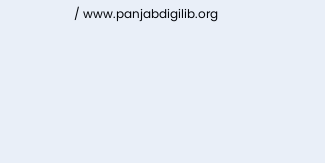/ www.panjabdigilib.org